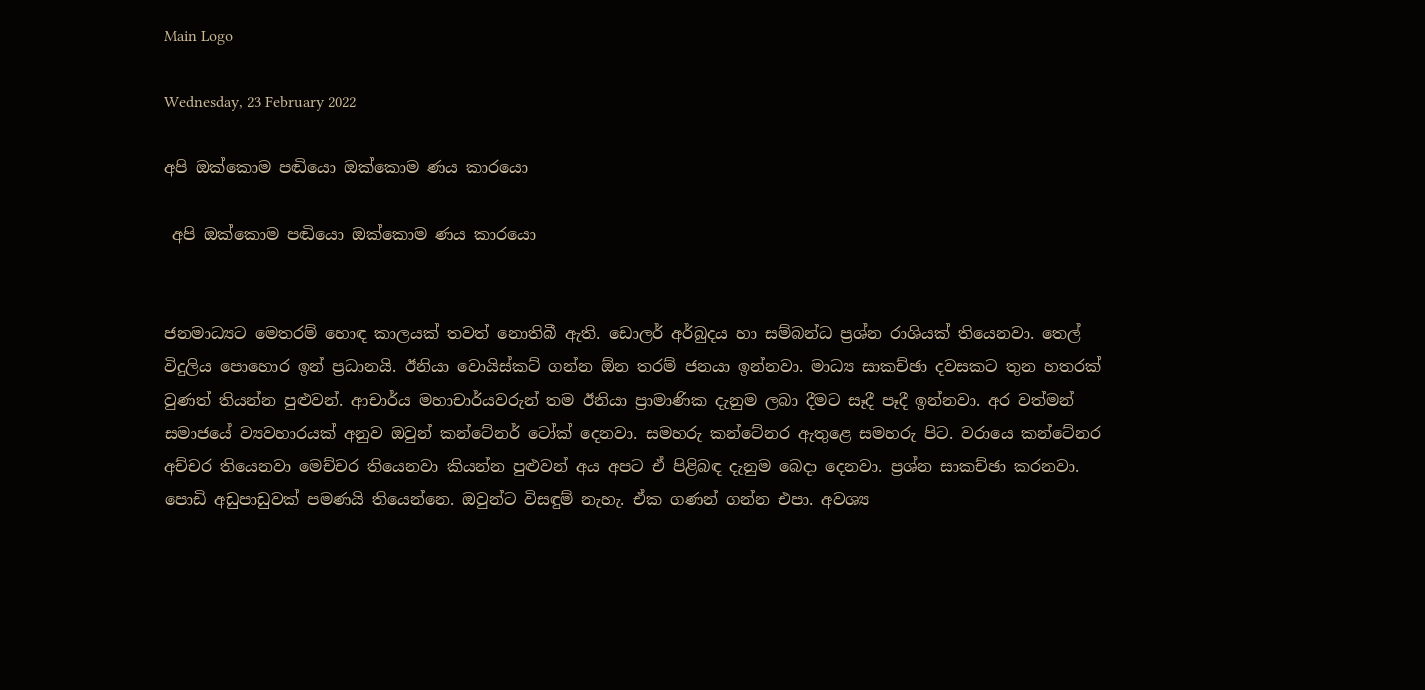Main Logo

Wednesday, 23 February 2022

අපි ඔක්කොම පඬියො ඔක්කොම ණය කාරයො

 අපි ඔක්කොම පඬියො ඔක්කොම ණය කාරයො


ජනමාධ්‍යට මෙතරම් හොඳ කාලයක් තවත් නොතිබී ඇති. ඩොලර් අර්බුදය හා සම්බන්ධ ප්‍රශ්න රාශියක් තියෙනවා. තෙල් විදුලිය පොහොර ඉන් ප්‍රධානයි. ඊනියා වොයිස්කට් ගන්න ඕන තරම් ජනයා ඉන්නවා. මාධ්‍ය සාකච්ඡා දවසකට තුන හතරක් වුණත් තියන්න පුළුවන්. ආචාර්ය මහාචාර්යවරුන් තම ඊනියා ප්‍රාමාණික දැනුම ලබා දීමට සෑදී පෑදී ඉන්නවා. අර වත්මන් සමාජයේ ව්‍යවහාරයක් අනුව ඔවුන් කන්ටේනර් ටෝක් දෙනවා. සමහරු කන්ටේනර ඇතුළෙ සමහරු පිට. වරායෙ කන්ටේනර අච්චර තියෙනවා මෙච්චර තියෙනවා කියන්න පුළුවන් අය අපට ඒ පිළිබඳ දැනුම බෙදා දෙනවා. ප්‍රශ්න සාකච්ඡා කරනවා. පොඩි අඩුපාඩුවක් පමණයි තියෙන්නෙ. ඔවුන්ට විසඳුම් නැහැ. ඒක ගණන් ගන්න එපා. අවශ්‍ය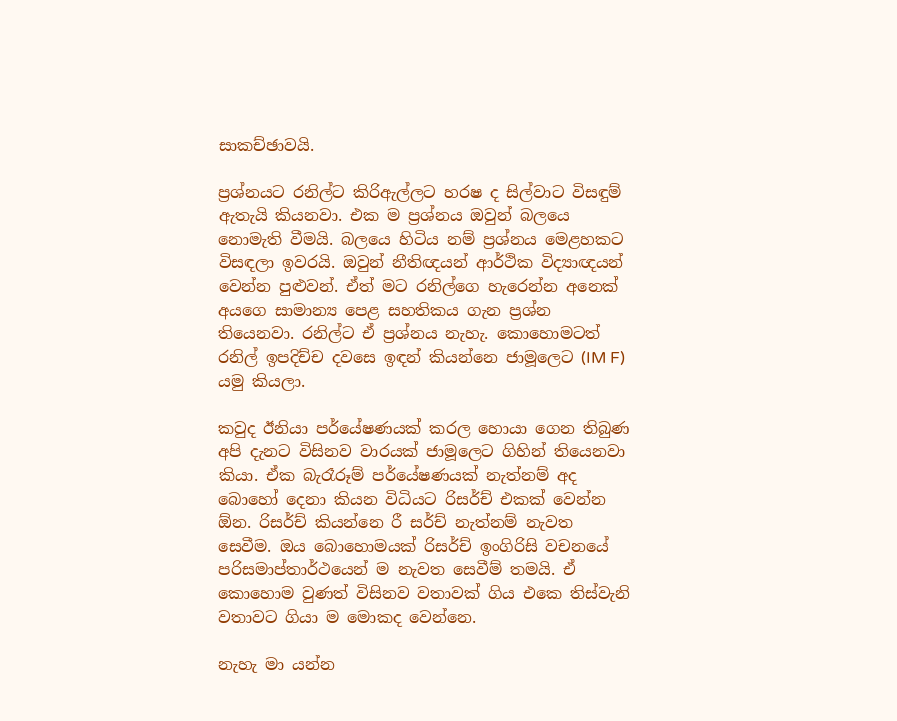සාකච්ඡාවයි.

ප්‍රශ්නයට රනිල්ට කිරිඇල්ලට හරෂ ද සිල්වාට විසඳුම් ඇතැයි කියනවා. එක ම ප්‍රශ්නය ඔවුන් බලයෙ නොමැති වීමයි. බලයෙ හිටිය නම් ප්‍රශ්නය මෙළහකට විසඳලා ඉවරයි. ඔවුන් නීතිඥයන් ආර්ථික විද්‍යාඥයන් වෙන්න පුළුවන්. ඒත් මට රනිල්ගෙ හැරෙන්න අනෙක් අයගෙ සාමාන්‍ය පෙළ සහතිකය ගැන ප්‍රශ්න තියෙනවා. රනිල්ට ඒ ප්‍රශ්නය නැහැ. කොහොමටත් රනිල් ඉපදිච්ච දවසෙ ඉඳන් කියන්නෙ ජාමූලෙට (IM F) යමු කියලා.

කවුද ඊනියා පර්යේෂණයක් කරල හොයා ගෙන තිබුණ අපි දැනට විසිනව වාරයක් ජාමූලෙට ගිහින් තියෙනවා කියා. ඒක බැරෑරූම් පර්යේෂණයක් නැත්නම් අද බොහෝ දෙනා කියන විධියට රිසර්ච් එකක් වෙන්න ඕන. රිසර්ච් කියන්නෙ රී සර්ච් නැත්නම් නැවත සෙවීම. ඔය බොහොමයක් රිසර්ච් ඉංගිරිසි වචනයේ පරිසමාප්තාර්ථයෙන් ම නැවත සෙවීම් තමයි. ඒ කොහොම වුණත් විසිනව වතාවක් ගිය එකෙ තිස්වැනි වතාවට ගියා ම මොකද වෙන්නෙ.

නැහැ මා යන්න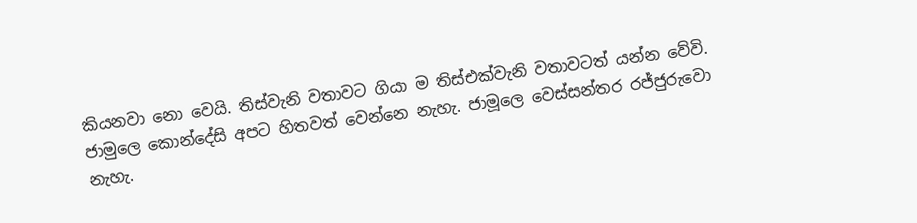කියනවා නො වෙයි. තිස්වැනි වතාවට ගියා ම තිස්එක්වැනි වතාවටත් යන්න වේවි. ජාමුලෙ කොන්දේසි අපට හිතවත් වෙන්නෙ නැහැ. ජාමූලෙ වෙස්සන්තර රජ්ජුරුවො නැහැ.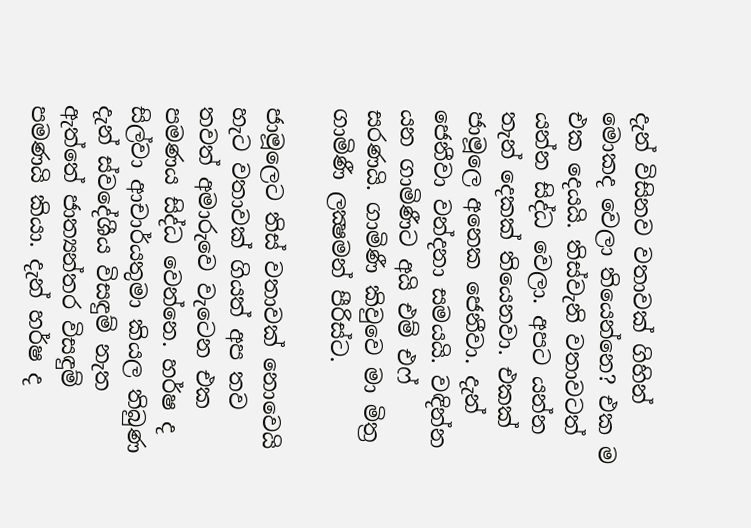දැන් විසිනව වතාවක් ගිහින් මොකද වෙලා තියෙන්නෙ? එක ම එක දෙයයි. තිස්වැනි වතාවටත් යන්න සිද්ධ වෙලා. අපට යන්න තැන් දෙකක් තියෙනවා. එකක් ජාමූලෙ අනෙක ජෙනීවා. දැන් ජෙනීවා වන්දනා සමයයි. වඳින්න යන ගාමිණීට අයි එම් එෆ් සරණයි. ගාමිණී කිවුවෙ මා මිත්‍ර ගාමිණී ලක්‍ෂමන් පීරිස්ට.

ජාමූලෙට තිස් වතාවක් නොවෙයි හැට වතාවක් ගියත් අප තව තවත් අමාරුවෙ වැටෙන එක පමණය සිද්ධ වෙන්නෙ. හර්ෂ ද සිල්වා ආචාර්යතුමා කියල තිබුණ දැන් ස්වදේශීය විසඳුම් නැත ඇත්තේ ජාත්‍යන්තර විසඳුම් පමණයි කියා. දැන් හර්ෂ ද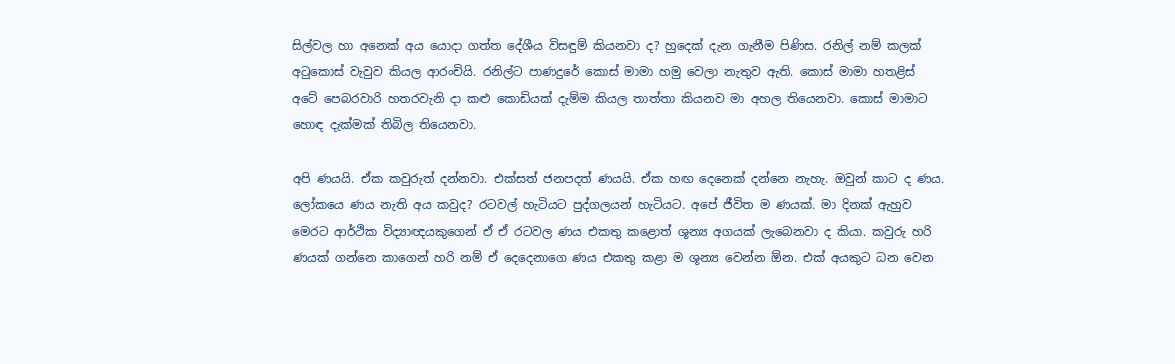සිල්වල හා අනෙක් අය යොදා ගත්ත දේශීය විසඳුම් කියනවා ද? හුදෙක් දැන ගැනීම පිණිස. රනිල් නම් කලක් අටුකොස් වැවුව කියල ආරංචියි. රනිල්ට පාණදුරේ කොස් මාමා හමු වෙලා නැතුව ඇති. කොස් මාමා හතළිස් අටේ පෙබරවාරි හතරවැනි දා කළු කොඩියක් දැම්ම කියල තාත්තා කියනව මා අහල තියෙනවා. කොස් මාමාට හොඳ දැක්මක් තිබිල තියෙනවා.

අපි ණයයි. ඒක කවුරුත් දන්නවා. එක්සත් ජනපදත් ණයයි. ඒක හඟ දෙනෙක් දන්නෙ නැහැ. ඔවුන් කාට ද ණය. ලෝකයෙ ණය නැති අය කවුද? රටවල් හැටියට පුද්ගලයන් හැටියට. අපේ ජීවිත ම ණයක්. මා දිනක් ඇහුව මෙරට ආර්ථික විද්‍යාඥයකුගෙන් ඒ ඒ රටවල ණය එකතු කළොත් ශූන්‍ය අගයක් ලැබෙනවා ද කියා. කවුරු හරි ණයක් ගන්නෙ කාගෙන් හරි නම් ඒ දෙදෙනාගෙ ණය එකතු කළා ම ශූන්‍ය වෙන්න ඕන. එක් අයකුට ධන වෙන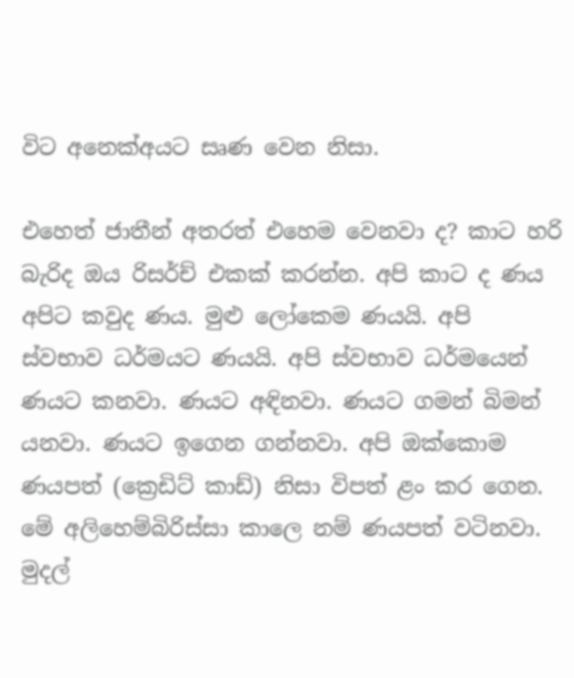විට අනෙක්අයට සෘණ වෙන නිසා.

එහෙත් ජාතීන් අතරත් එහෙම වෙනවා ද? කාට හරි බැරිද ඔය රිසර්ච් එකක් කරන්න. අපි කාට ද ණය අපිට කවුද ණය. මුළු ලෝකෙම ණයයි. අපි ස්වභාව ධර්මයට ණයයි. අපි ස්වභාව ධර්මයෙන් ණයට කනවා. ණයට අඳිනවා. ණයට ගමන් බිමන් යනවා. ණයට ඉගෙන ගන්නවා. අපි ඔක්කොම ණයපත් (ක්‍රෙඩිට් කාඩ්) නිසා විපත් ළං කර ගෙන. මේ අලිහෙම්බිරිස්සා කාලෙ නම් ණයපත් වටිනවා. මුදල්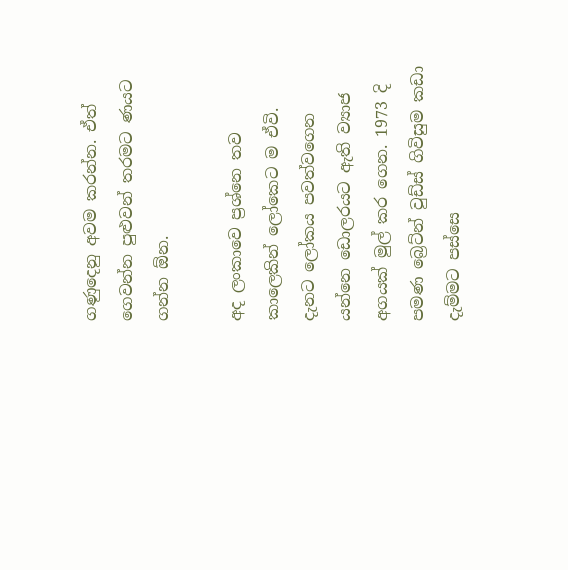ගණුදෙනු අවම කරන්න. ඒත් ගෙවන්න පුළුවන් තරමට ණයට ගන්න ඕන.

අද ලංකාවෙ ප්‍රශ්නෙ තව කාලෙකින් ලෝකෙට ම ඒවි. දැනට ලෝකය පවත්වගෙන යන්නෙ ඩොලරයට ඇති ව්‍යාජ අගයක් මුල් කර ගෙන. 1973 දි පමණ බ්‍රෙට්න් වුඩ්ස් ගිවිසුම කඩා දැම්මට පස්සෙ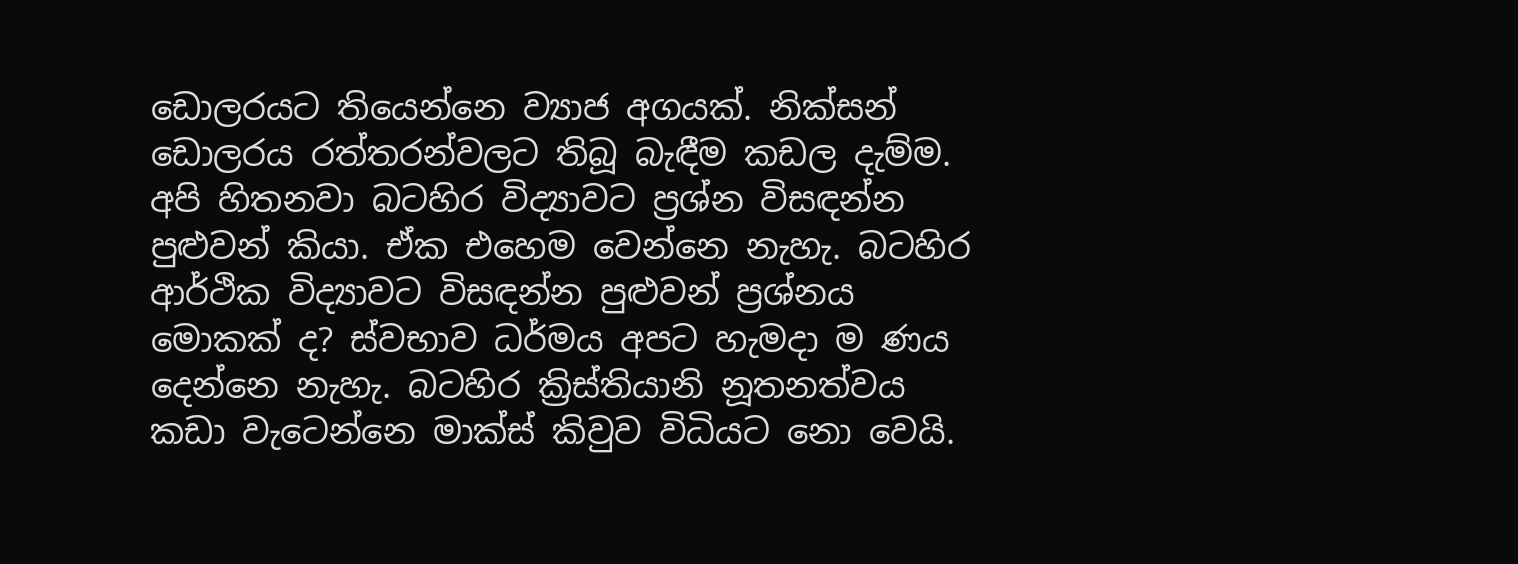ඩොලරයට තියෙන්නෙ ව්‍යාජ අගයක්. නික්සන් ඩොලරය රත්තරන්වලට තිබූ බැඳීම කඩල දැම්ම. අපි හිතනවා බටහිර විද්‍යාවට ප්‍රශ්න විසඳන්න පුළුවන් කියා. ඒක එහෙම වෙන්නෙ නැහැ. බටහිර ආර්ථික විද්‍යාවට විසඳන්න පුළුවන් ප්‍රශ්නය මොකක් ද? ස්වභාව ධර්මය අපට හැමදා ම ණය දෙන්නෙ නැහැ. බටහිර ක්‍රිස්තියානි නූතනත්වය කඩා වැටෙන්නෙ මාක්ස් කිවුව විධියට නො වෙයි.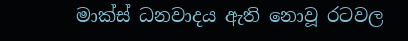මාක්ස් ධනවාදය ඇති නොවූ රටවල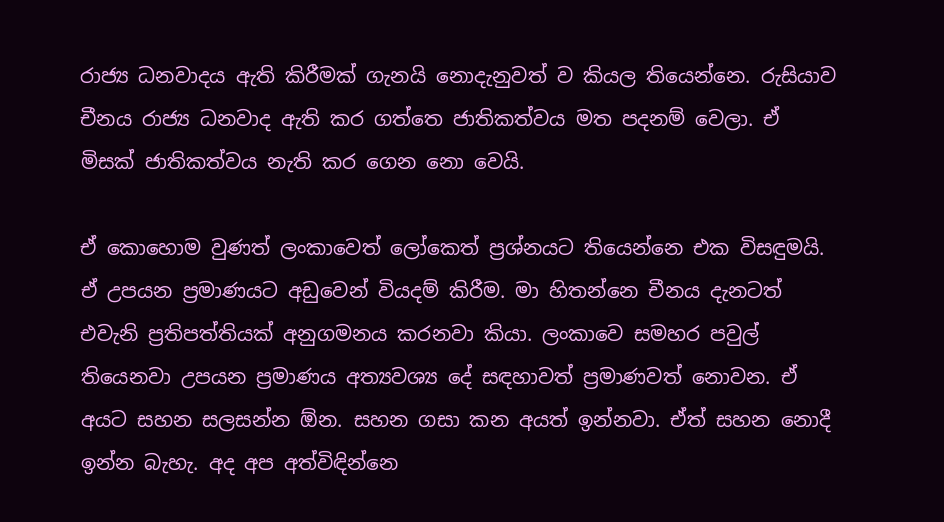රාජ්‍ය ධනවාදය ඇති කිරීමක් ගැනයි නොදැනුවත් ව කියල තියෙන්නෙ. රුසියාව චීනය රාජ්‍ය ධනවාද ඇති කර ගත්තෙ ජාතිකත්වය මත පදනම් වෙලා. ඒ මිසක් ජාතිකත්වය නැති කර ගෙන නො වෙයි.

ඒ කොහොම වුණත් ලංකාවෙත් ලෝකෙත් ප්‍රශ්නයට තියෙන්නෙ එක විසඳුමයි. ඒ උපයන ප්‍රමාණයට අඩුවෙන් වියදම් කිරීම. මා හිතන්නෙ චීනය දැනටත් එවැනි ප්‍රතිපත්තියක් අනුගමනය කරනවා කියා. ලංකාවෙ සමහර පවුල් තියෙනවා උපයන ප්‍රමාණය අත්‍යවශ්‍ය දේ සඳහාවත් ප්‍රමාණවත් නොවන. ඒ අයට සහන සලසන්න ඕන. සහන ගසා කන අයත් ඉන්නවා. ඒත් සහන නොදී ඉන්න බැහැ. අද අප අත්විඳින්නෙ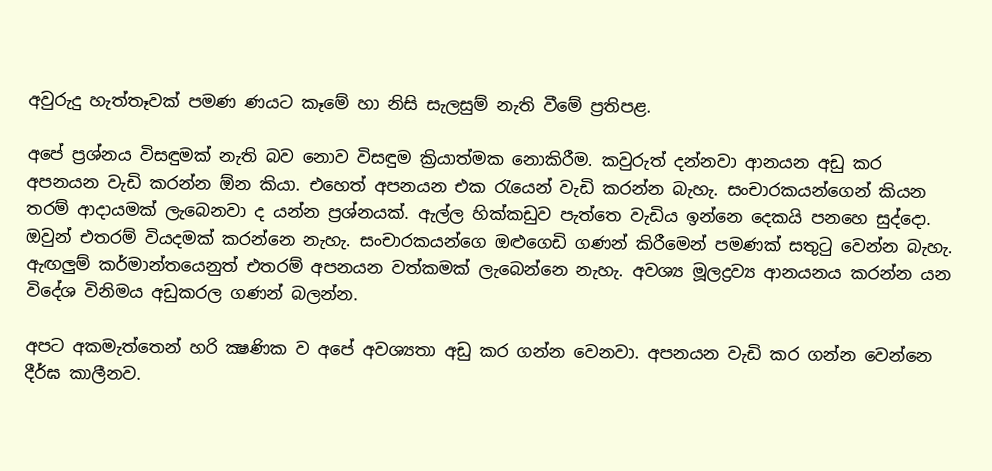අවුරුදු හැත්තෑවක් පමණ ණයට කෑමේ හා නිසි සැලසුම් නැති වීමේ ප්‍රතිපළ.

අපේ ප්‍රශ්නය විසඳුමක් නැති බව නොව විසඳුම ක්‍රියාත්මක නොකිරීම. කවුරුත් දන්නවා ආනයන අඩු කර අපනයන වැඩි කරන්න ඕන කියා. එහෙත් අපනයන එක රැයෙන් වැඩි කරන්න බැහැ. සංචාරකයන්ගෙන් කියන තරම් ආදායමක් ලැබෙනවා ද යන්න ප්‍රශ්නයක්. ඇල්ල හික්කඩුව පැත්තෙ වැඩිය ඉන්නෙ දෙකයි පනහෙ සුද්දො. ඔවුන් එතරම් වියදමක් කරන්නෙ නැහැ. සංචාරකයන්ගෙ ඔළුගෙඩි ගණන් කිරීමෙන් පමණක් සතුටු වෙන්න බැහැ. ඇඟලුම් කර්මාන්තයෙනුත් එතරම් අපනයන වත්කමක් ලැබෙන්නෙ නැහැ. අවශ්‍ය මූලද්‍රව්‍ය ආනයනය කරන්න යන විදේශ විනිමය අඩුකරල ගණන් බලන්න.

අපට අකමැත්තෙන් හරි ක්‍ෂණික ව අපේ අවශ්‍යතා අඩු කර ගන්න වෙනවා. අපනයන වැඩි කර ගන්න වෙන්නෙ දීර්ඝ කාලීනව.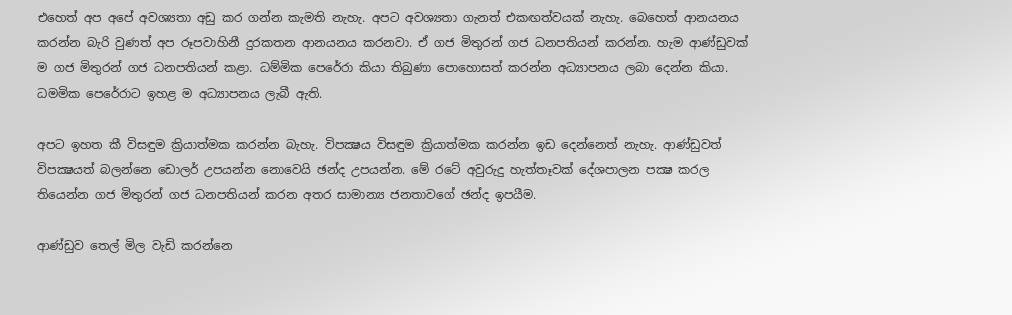එහෙත් අප අපේ අවශ්‍යතා අඩු කර ගන්න කැමති නැහැ. අපට අවශ්‍යතා ගැනත් එකඟත්වයක් නැහැ. බෙහෙත් ආනයනය කරන්න බැරි වුණත් අප රූපවාහිනී දුරකතන ආනයනය කරනවා. ඒ ගජ මිතුරන් ගජ ධනපතියන් කරන්න. හැම ආණ්ඩුවක් ම ගජ මිතුරන් ගජ ධනපතියන් කළා. ධම්මික පෙරේරා කියා තිබුණා පොහොසත් කරන්න අධ්‍යාපනය ලබා දෙන්න කියා. ධමමික පෙරේරාට ඉහළ ම අධ්‍යාපනය ලැබී ඇති.

අපට ඉහත කී විසඳුම ක්‍රියාත්මක කරන්න බැහැ. විපක්‍ෂය විසඳුම ක්‍රියාත්මක කරන්න ඉඩ දෙන්නෙත් නැහැ. ආණ්ඩුවත් විපක්‍ෂයත් බලන්නෙ ඩොලර් උපයන්න නොවෙයි ඡන්ද උපයන්න. මේ රටේ අවුරුදු හැත්තෑවක් දේශපාලන පක්‍ෂ කරල තියෙන්න ගජ මිතුරන් ගජ ධනපතියන් කරන අතර සාමාන්‍ය ජනතාවගේ ඡන්ද ඉපයීම.

ආණ්ඩුව තෙල් මිල වැඩි කරන්නෙ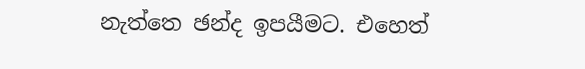නැත්තෙ ඡන්ද ඉපයීමට. එහෙත්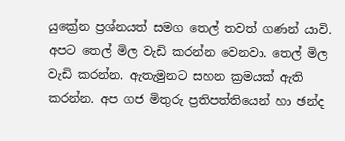යුක්‍රේන ප්‍රශ්නයත් සමග තෙල් තවත් ගණන් යාවි. අපට තෙල් මිල වැඩි කරන්න වෙනවා. තෙල් මිල වැඩි කරන්න. ඇතැමුනට සහන ක්‍රමයක් ඇති කරන්න. අප ගජ මිතුරු ප්‍රතිපත්තියෙන් හා ඡන්ද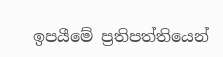ඉපයීමේ ප්‍රතිපත්තියෙන්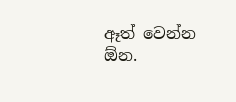ඈත් වෙන්න ඕන.